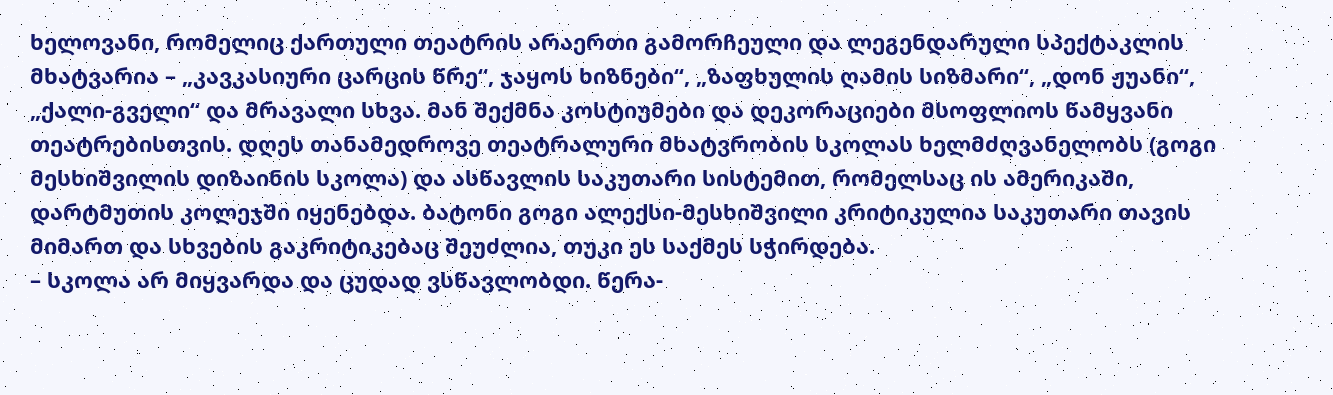ხელოვანი, რომელიც ქართული თეატრის არაერთი გამორჩეული და ლეგენდარული სპექტაკლის მხატვარია – „კავკასიური ცარცის წრე“, ჯაყოს ხიზნები“, „ზაფხულის ღამის სიზმარი“, „დონ ჟუანი“, „ქალი-გველი“ და მრავალი სხვა. მან შექმნა კოსტიუმები და დეკორაციები მსოფლიოს წამყვანი თეატრებისთვის. დღეს თანამედროვე თეატრალური მხატვრობის სკოლას ხელმძღვანელობს (გოგი მესხიშვილის დიზაინის სკოლა) და ასწავლის საკუთარი სისტემით, რომელსაც ის ამერიკაში, დარტმუთის კოლეჯში იყენებდა. ბატონი გოგი ალექსი-მესხიშვილი კრიტიკულია საკუთარი თავის მიმართ და სხვების გაკრიტიკებაც შეუძლია, თუკი ეს საქმეს სჭირდება.
– სკოლა არ მიყვარდა და ცუდად ვსწავლობდი. წერა-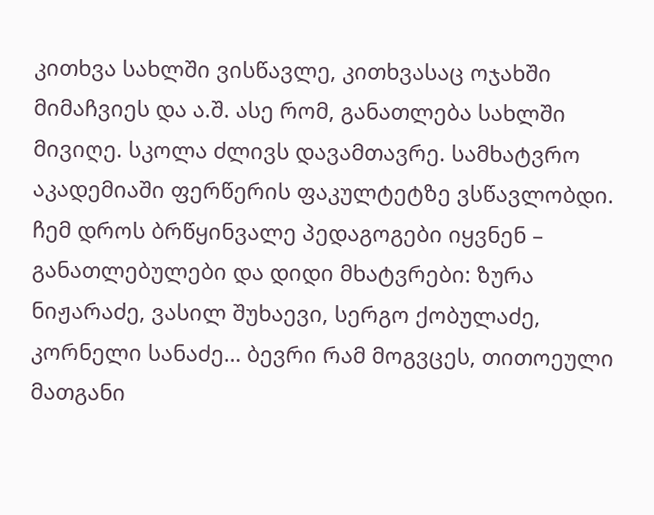კითხვა სახლში ვისწავლე, კითხვასაც ოჯახში მიმაჩვიეს და ა.შ. ასე რომ, განათლება სახლში მივიღე. სკოლა ძლივს დავამთავრე. სამხატვრო აკადემიაში ფერწერის ფაკულტეტზე ვსწავლობდი. ჩემ დროს ბრწყინვალე პედაგოგები იყვნენ – განათლებულები და დიდი მხატვრები: ზურა ნიჟარაძე, ვასილ შუხაევი, სერგო ქობულაძე, კორნელი სანაძე… ბევრი რამ მოგვცეს, თითოეული მათგანი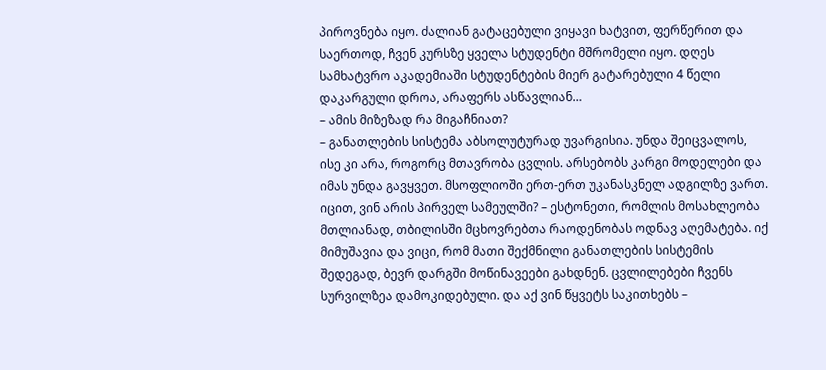პიროვნება იყო. ძალიან გატაცებული ვიყავი ხატვით, ფერწერით და საერთოდ, ჩვენ კურსზე ყველა სტუდენტი მშრომელი იყო. დღეს სამხატვრო აკადემიაში სტუდენტების მიერ გატარებული 4 წელი დაკარგული დროა, არაფერს ასწავლიან…
– ამის მიზეზად რა მიგაჩნიათ?
– განათლების სისტემა აბსოლუტურად უვარგისია. უნდა შეიცვალოს, ისე კი არა, როგორც მთავრობა ცვლის. არსებობს კარგი მოდელები და იმას უნდა გავყვეთ. მსოფლიოში ერთ-ერთ უკანასკნელ ადგილზე ვართ. იცით, ვინ არის პირველ სამეულში? – ესტონეთი, რომლის მოსახლეობა მთლიანად, თბილისში მცხოვრებთა რაოდენობას ოდნავ აღემატება. იქ მიმუშავია და ვიცი, რომ მათი შექმნილი განათლების სისტემის შედეგად, ბევრ დარგში მოწინავეები გახდნენ. ცვლილებები ჩვენს სურვილზეა დამოკიდებული. და აქ ვინ წყვეტს საკითხებს –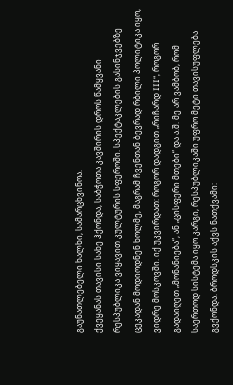გაუნათლებელი ხალხი, სამარცხვინოა.
ქვეყანას თავისი სახე ჰქონდა, საბჭოთა კავშირის დროს წამყვანი რესპუბლიკა ვიყავით კულტურის სფეროში. სპექტაკლების გასინჯვებზე ცეკადან მოდიოდნენ ხოლმე, მაგრამ ჩვენთან ბევრად რბილი პოლიტიკა იყო, ვიდრე მოსკოვში. იქ უკვირდათ: როგორ დადგით „რიჩარდ III“, როგორ გადაიღეთ „მონანიება“, ან „ცისფერი მთები“ და ა.შ. მე არ ვამბობ, რომ საერთოდ სისტემა იყო კარგი, რესპუბლიკაში უფრო მეტი თავისუფლება გვქონდა. ბროდსკის აქვს ნათქვამი: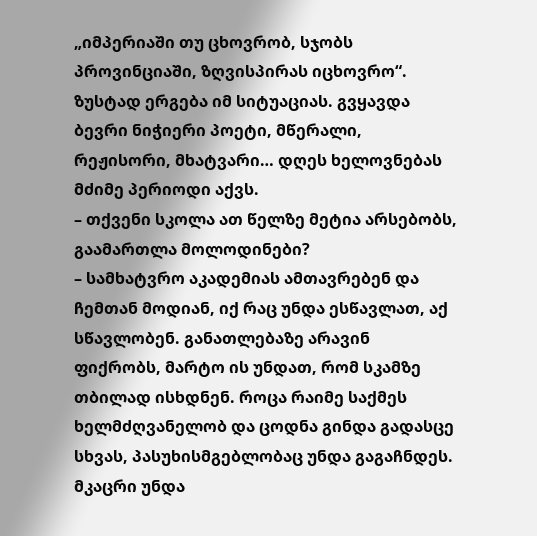„იმპერიაში თუ ცხოვრობ, სჯობს პროვინციაში, ზღვისპირას იცხოვრო“. ზუსტად ერგება იმ სიტუაციას. გვყავდა ბევრი ნიჭიერი პოეტი, მწერალი, რეჟისორი, მხატვარი… დღეს ხელოვნებას მძიმე პერიოდი აქვს.
– თქვენი სკოლა ათ წელზე მეტია არსებობს, გაამართლა მოლოდინები?
– სამხატვრო აკადემიას ამთავრებენ და ჩემთან მოდიან, იქ რაც უნდა ესწავლათ, აქ სწავლობენ. განათლებაზე არავინ ფიქრობს, მარტო ის უნდათ, რომ სკამზე თბილად ისხდნენ. როცა რაიმე საქმეს ხელმძღვანელობ და ცოდნა გინდა გადასცე სხვას, პასუხისმგებლობაც უნდა გაგაჩნდეს. მკაცრი უნდა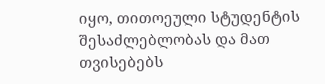იყო, თითოეული სტუდენტის შესაძლებლობას და მათ თვისებებს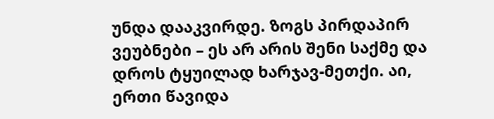უნდა დააკვირდე. ზოგს პირდაპირ ვეუბნები – ეს არ არის შენი საქმე და დროს ტყუილად ხარჯავ-მეთქი. აი, ერთი წავიდა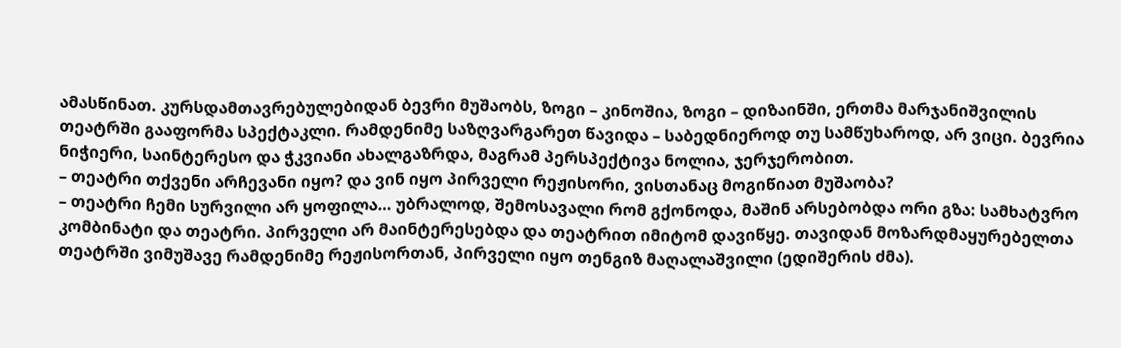ამასწინათ. კურსდამთავრებულებიდან ბევრი მუშაობს, ზოგი – კინოშია, ზოგი – დიზაინში, ერთმა მარჯანიშვილის თეატრში გააფორმა სპექტაკლი. რამდენიმე საზღვარგარეთ წავიდა – საბედნიეროდ თუ სამწუხაროდ, არ ვიცი. ბევრია ნიჭიერი, საინტერესო და ჭკვიანი ახალგაზრდა, მაგრამ პერსპექტივა ნოლია, ჯერჯერობით.
– თეატრი თქვენი არჩევანი იყო? და ვინ იყო პირველი რეჟისორი, ვისთანაც მოგიწიათ მუშაობა?
– თეატრი ჩემი სურვილი არ ყოფილა… უბრალოდ, შემოსავალი რომ გქონოდა, მაშინ არსებობდა ორი გზა: სამხატვრო კომბინატი და თეატრი. პირველი არ მაინტერესებდა და თეატრით იმიტომ დავიწყე. თავიდან მოზარდმაყურებელთა თეატრში ვიმუშავე რამდენიმე რეჟისორთან, პირველი იყო თენგიზ მაღალაშვილი (ედიშერის ძმა).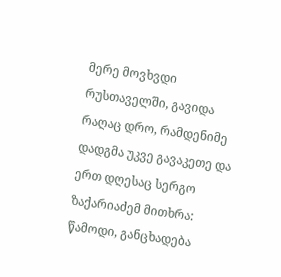მერე მოვხვდი რუსთაველში, გავიდა რაღაც დრო, რამდენიმე დადგმა უკვე გავაკეთე და ერთ დღესაც სერგო ზაქარიაძემ მითხრა: წამოდი, განცხადება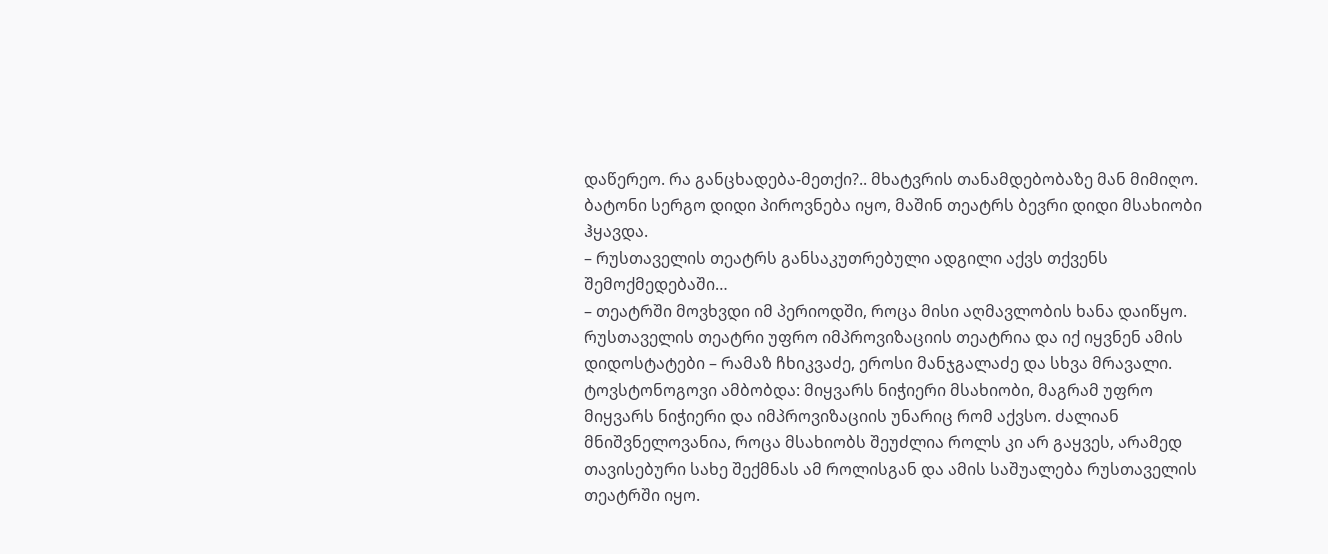დაწერეო. რა განცხადება-მეთქი?.. მხატვრის თანამდებობაზე მან მიმიღო. ბატონი სერგო დიდი პიროვნება იყო, მაშინ თეატრს ბევრი დიდი მსახიობი ჰყავდა.
– რუსთაველის თეატრს განსაკუთრებული ადგილი აქვს თქვენს შემოქმედებაში…
– თეატრში მოვხვდი იმ პერიოდში, როცა მისი აღმავლობის ხანა დაიწყო. რუსთაველის თეატრი უფრო იმპროვიზაციის თეატრია და იქ იყვნენ ამის დიდოსტატები – რამაზ ჩხიკვაძე, ეროსი მანჯგალაძე და სხვა მრავალი. ტოვსტონოგოვი ამბობდა: მიყვარს ნიჭიერი მსახიობი, მაგრამ უფრო მიყვარს ნიჭიერი და იმპროვიზაციის უნარიც რომ აქვსო. ძალიან მნიშვნელოვანია, როცა მსახიობს შეუძლია როლს კი არ გაყვეს, არამედ თავისებური სახე შექმნას ამ როლისგან და ამის საშუალება რუსთაველის თეატრში იყო.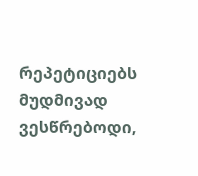რეპეტიციებს მუდმივად ვესწრებოდი,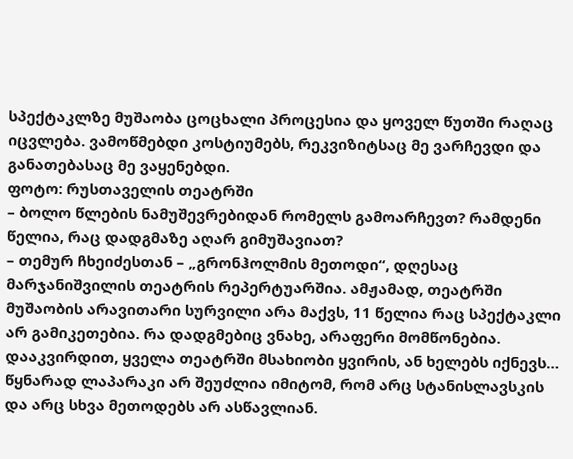სპექტაკლზე მუშაობა ცოცხალი პროცესია და ყოველ წუთში რაღაც იცვლება. ვამოწმებდი კოსტიუმებს, რეკვიზიტსაც მე ვარჩევდი და განათებასაც მე ვაყენებდი.
ფოტო: რუსთაველის თეატრში
– ბოლო წლების ნამუშევრებიდან რომელს გამოარჩევთ? რამდენი წელია, რაც დადგმაზე აღარ გიმუშავიათ?
– თემურ ჩხეიძესთან – „გრონჰოლმის მეთოდი“, დღესაც მარჯანიშვილის თეატრის რეპერტუარშია. ამჟამად, თეატრში მუშაობის არავითარი სურვილი არა მაქვს, 11 წელია რაც სპექტაკლი არ გამიკეთებია. რა დადგმებიც ვნახე, არაფერი მომწონებია. დააკვირდით, ყველა თეატრში მსახიობი ყვირის, ან ხელებს იქნევს… წყნარად ლაპარაკი არ შეუძლია იმიტომ, რომ არც სტანისლავსკის და არც სხვა მეთოდებს არ ასწავლიან.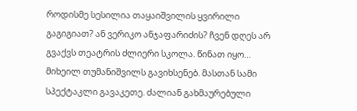როდისმე სესილია თაყაიშვილის ყვირილი გაგიგიათ? ან ვერიკო ანჯაფარიძის? ჩვენ დღეს არ გვაქვს თეატრის ძლიერი სკოლა. წინათ იყო… მიხეილ თუმანიშვილს გავიხსენებ. მასთან სამი სპექტაკლი გავაკეთე. ძალიან გახმაურებული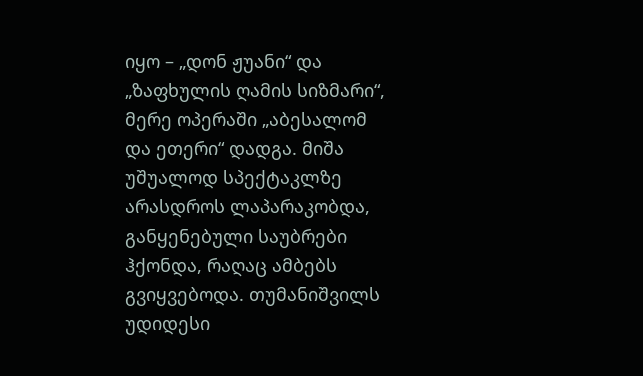იყო – „დონ ჟუანი“ და „ზაფხულის ღამის სიზმარი“, მერე ოპერაში „აბესალომ და ეთერი“ დადგა. მიშა უშუალოდ სპექტაკლზე არასდროს ლაპარაკობდა, განყენებული საუბრები ჰქონდა, რაღაც ამბებს გვიყვებოდა. თუმანიშვილს უდიდესი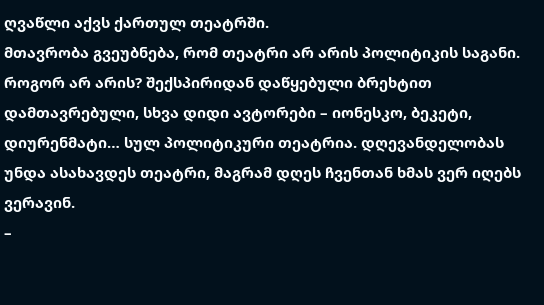ღვაწლი აქვს ქართულ თეატრში.
მთავრობა გვეუბნება, რომ თეატრი არ არის პოლიტიკის საგანი. როგორ არ არის? შექსპირიდან დაწყებული ბრეხტით დამთავრებული, სხვა დიდი ავტორები – იონესკო, ბეკეტი, დიურენმატი… სულ პოლიტიკური თეატრია. დღევანდელობას უნდა ასახავდეს თეატრი, მაგრამ დღეს ჩვენთან ხმას ვერ იღებს ვერავინ.
–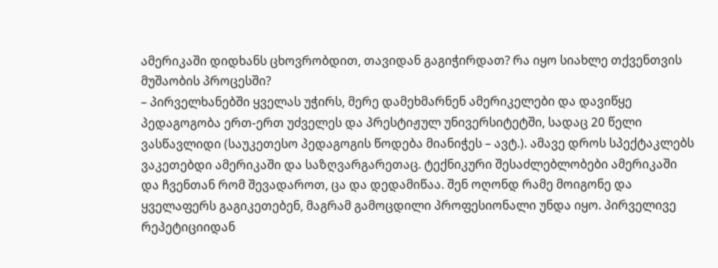ამერიკაში დიდხანს ცხოვრობდით, თავიდან გაგიჭირდათ? რა იყო სიახლე თქვენთვის მუშაობის პროცესში?
– პირველხანებში ყველას უჭირს, მერე დამეხმარნენ ამერიკელები და დავიწყე პედაგოგობა ერთ-ერთ უძველეს და პრესტიჟულ უნივერსიტეტში, სადაც 20 წელი ვასწავლიდი (საუკეთესო პედაგოგის წოდება მიანიჭეს – ავტ.). ამავე დროს სპექტაკლებს ვაკეთებდი ამერიკაში და საზღვარგარეთაც. ტექნიკური შესაძლებლობები ამერიკაში და ჩვენთან რომ შევადაროთ, ცა და დედამიწაა. შენ ოღონდ რამე მოიგონე და ყველაფერს გაგიკეთებენ, მაგრამ გამოცდილი პროფესიონალი უნდა იყო. პირველივე რეპეტიციიდან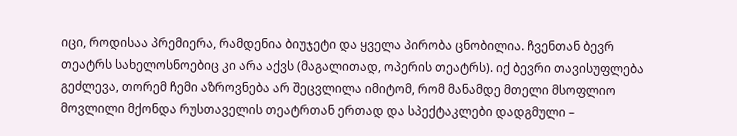იცი, როდისაა პრემიერა, რამდენია ბიუჯეტი და ყველა პირობა ცნობილია. ჩვენთან ბევრ თეატრს სახელოსნოებიც კი არა აქვს (მაგალითად, ოპერის თეატრს). იქ ბევრი თავისუფლება გეძლევა, თორემ ჩემი აზროვნება არ შეცვლილა იმიტომ, რომ მანამდე მთელი მსოფლიო მოვლილი მქონდა რუსთაველის თეატრთან ერთად და სპექტაკლები დადგმული –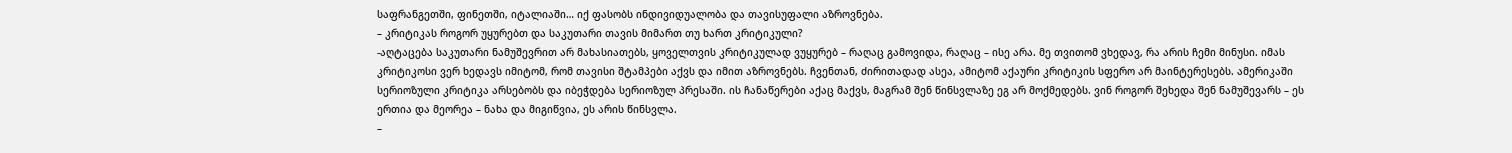საფრანგეთში, ფინეთში, იტალიაში… იქ ფასობს ინდივიდუალობა და თავისუფალი აზროვნება.
– კრიტიკას როგორ უყურებთ და საკუთარი თავის მიმართ თუ ხართ კრიტიკული?
-აღტაცება საკუთარი ნამუშევრით არ მახასიათებს, ყოველთვის კრიტიკულად ვუყურებ – რაღაც გამოვიდა, რაღაც – ისე არა. მე თვითომ ვხედავ, რა არის ჩემი მინუსი. იმას კრიტიკოსი ვერ ხედავს იმიტომ, რომ თავისი შტამპები აქვს და იმით აზროვნებს. ჩვენთან, ძირითადად ასეა, ამიტომ აქაური კრიტიკის სფერო არ მაინტერესებს. ამერიკაში სერიოზული კრიტიკა არსებობს და იბეჭდება სერიოზულ პრესაში. ის ჩანაწერები აქაც მაქვს, მაგრამ შენ წინსვლაზე ეგ არ მოქმედებს. ვინ როგორ შეხედა შენ ნამუშევარს – ეს ერთია და მეორეა – ნახა და მიგიწვია, ეს არის წინსვლა.
–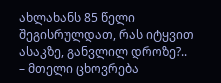ახლახანს 85 წელი შეგისრულდათ, რას იტყვით ასაკზე, განვლილ დროზე?..
– მთელი ცხოვრება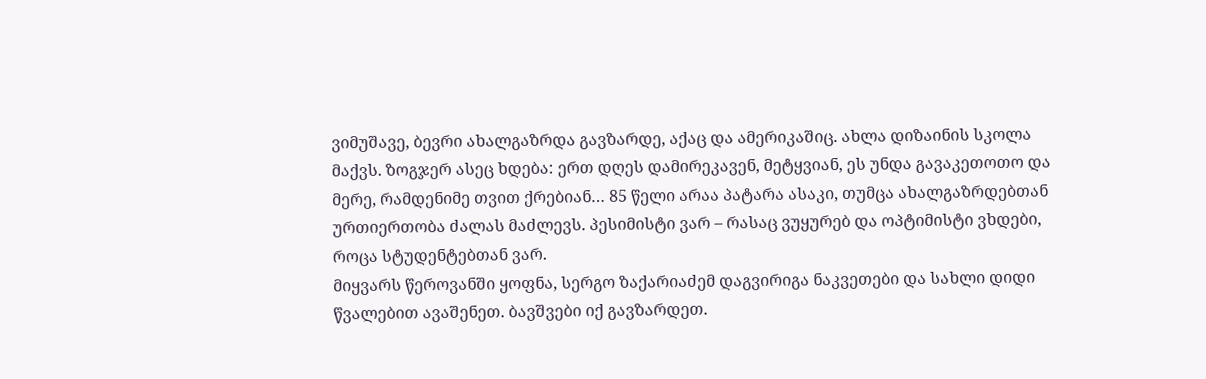ვიმუშავე, ბევრი ახალგაზრდა გავზარდე, აქაც და ამერიკაშიც. ახლა დიზაინის სკოლა მაქვს. ზოგჯერ ასეც ხდება: ერთ დღეს დამირეკავენ, მეტყვიან, ეს უნდა გავაკეთოთო და მერე, რამდენიმე თვით ქრებიან… 85 წელი არაა პატარა ასაკი, თუმცა ახალგაზრდებთან ურთიერთობა ძალას მაძლევს. პესიმისტი ვარ – რასაც ვუყურებ და ოპტიმისტი ვხდები, როცა სტუდენტებთან ვარ.
მიყვარს წეროვანში ყოფნა, სერგო ზაქარიაძემ დაგვირიგა ნაკვეთები და სახლი დიდი წვალებით ავაშენეთ. ბავშვები იქ გავზარდეთ.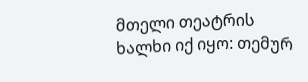მთელი თეატრის ხალხი იქ იყო: თემურ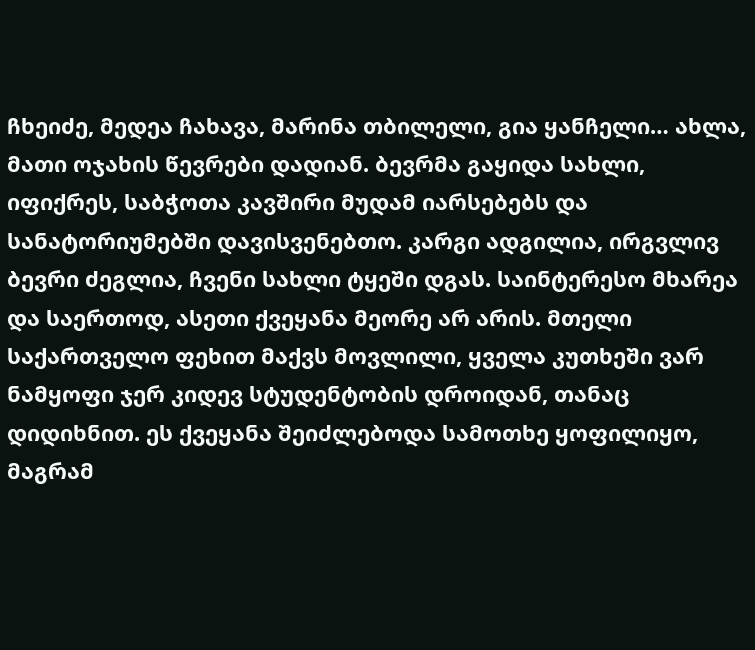ჩხეიძე, მედეა ჩახავა, მარინა თბილელი, გია ყანჩელი… ახლა, მათი ოჯახის წევრები დადიან. ბევრმა გაყიდა სახლი, იფიქრეს, საბჭოთა კავშირი მუდამ იარსებებს და სანატორიუმებში დავისვენებთო. კარგი ადგილია, ირგვლივ ბევრი ძეგლია, ჩვენი სახლი ტყეში დგას. საინტერესო მხარეა და საერთოდ, ასეთი ქვეყანა მეორე არ არის. მთელი საქართველო ფეხით მაქვს მოვლილი, ყველა კუთხეში ვარ ნამყოფი ჯერ კიდევ სტუდენტობის დროიდან, თანაც დიდიხნით. ეს ქვეყანა შეიძლებოდა სამოთხე ყოფილიყო, მაგრამ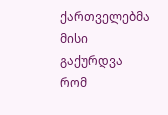ქართველებმა მისი გაქურდვა რომ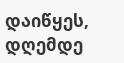დაიწყეს, დღემდე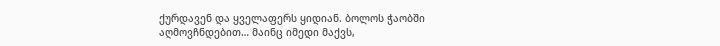ქურდავენ და ყველაფერს ყიდიან. ბოლოს ჭაობში აღმოვჩნდებით… მაინც იმედი მაქვს,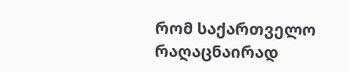რომ საქართველო რაღაცნაირად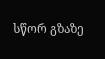სწორ გზაზე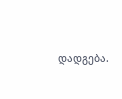დადგება.